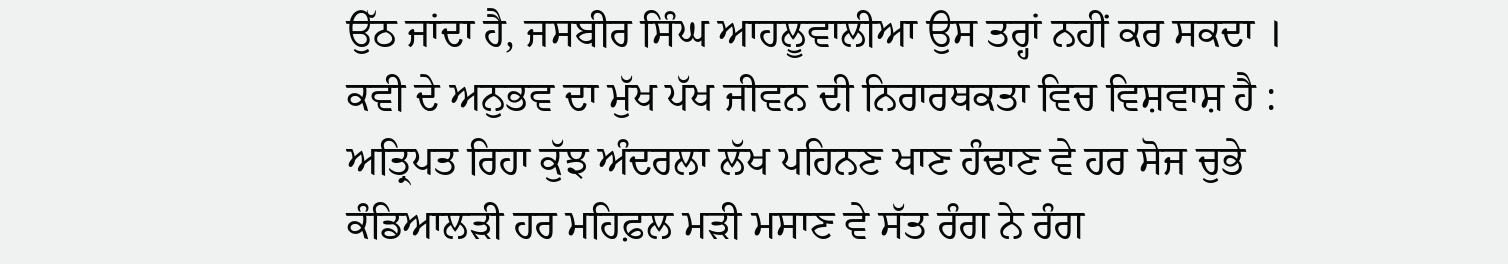ਉੱਠ ਜਾਂਦਾ ਹੈ, ਜਸਬੀਰ ਸਿੰਘ ਆਹਲੂਵਾਲੀਆ ਉਸ ਤਰ੍ਹਾਂ ਨਹੀਂ ਕਰ ਸਕਦਾ । ਕਵੀ ਦੇ ਅਨੁਭਵ ਦਾ ਮੁੱਖ ਪੱਖ ਜੀਵਨ ਦੀ ਨਿਰਾਰਥਕਤਾ ਵਿਚ ਵਿਸ਼ਵਾਸ਼ ਹੈ : ਅਤ੍ਰਿਪਤ ਰਿਹਾ ਕੁੱਝ ਅੰਦਰਲਾ ਲੱਖ ਪਹਿਨਣ ਖਾਣ ਹੰਢਾਣ ਵੇ ਹਰ ਸੋਜ ਚੁਭੇ ਕੰਡਿਆਲੜੀ ਹਰ ਮਹਿਫ਼ਲ ਮੜੀ ਮਸਾਣ ਵੇ ਸੱਤ ਰੰਗ ਨੇ ਰੰਗ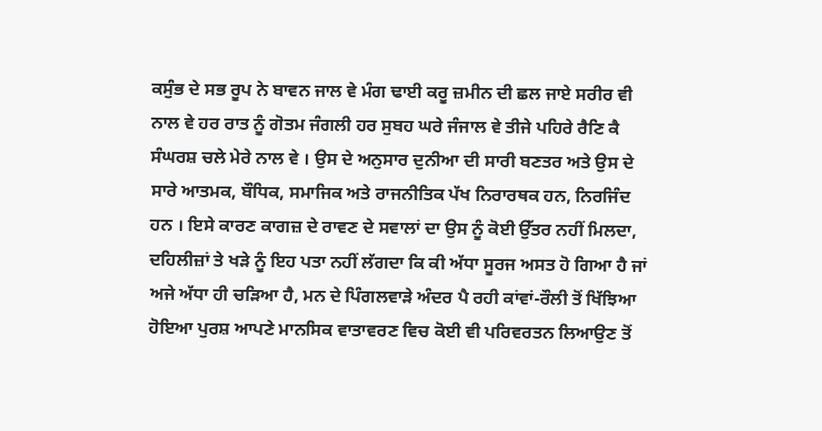ਕਸੁੰਭ ਦੇ ਸਭ ਰੂਪ ਨੇ ਬਾਵਨ ਜਾਲ ਵੇ ਮੰਗ ਢਾਈ ਕਰੂ ਜ਼ਮੀਨ ਦੀ ਛਲ ਜਾਏ ਸਰੀਰ ਵੀ ਨਾਲ ਵੇ ਹਰ ਰਾਤ ਨੂੰ ਗੋਤਮ ਜੰਗਲੀ ਹਰ ਸੁਬਹ ਘਰੇ ਜੰਜਾਲ ਵੇ ਤੀਜੇ ਪਹਿਰੇ ਰੈਣਿ ਕੈ ਸੰਘਰਸ਼ ਚਲੇ ਮੇਰੇ ਨਾਲ ਵੇ । ਉਸ ਦੇ ਅਨੁਸਾਰ ਦੁਨੀਆ ਦੀ ਸਾਰੀ ਬਣਤਰ ਅਤੇ ਉਸ ਦੇ ਸਾਰੇ ਆਤਮਕ, ਬੌਧਿਕ, ਸਮਾਜਿਕ ਅਤੇ ਰਾਜਨੀਤਿਕ ਪੱਖ ਨਿਰਾਰਥਕ ਹਨ, ਨਿਰਜਿੰਦ ਹਨ । ਇਸੇ ਕਾਰਣ ਕਾਗਜ਼ ਦੇ ਰਾਵਣ ਦੇ ਸਵਾਲਾਂ ਦਾ ਉਸ ਨੂੰ ਕੋਈ ਉੱਤਰ ਨਹੀਂ ਮਿਲਦਾ, ਦਹਿਲੀਜ਼ਾਂ ਤੇ ਖੜੇ ਨੂੰ ਇਹ ਪਤਾ ਨਹੀਂ ਲੱਗਦਾ ਕਿ ਕੀ ਅੱਧਾ ਸੂਰਜ ਅਸਤ ਹੋ ਗਿਆ ਹੈ ਜਾਂ ਅਜੇ ਅੱਧਾ ਹੀ ਚੜਿਆ ਹੈ, ਮਨ ਦੇ ਪਿੰਗਲਵਾੜੇ ਅੰਦਰ ਪੈ ਰਹੀ ਕਾਂਵਾਂ-ਰੌਲੀ ਤੋਂ ਖਿੱਝਿਆ ਹੋਇਆ ਪੁਰਸ਼ ਆਪਣੇ ਮਾਨਸਿਕ ਵਾਤਾਵਰਣ ਵਿਚ ਕੋਈ ਵੀ ਪਰਿਵਰਤਨ ਲਿਆਉਣ ਤੋਂ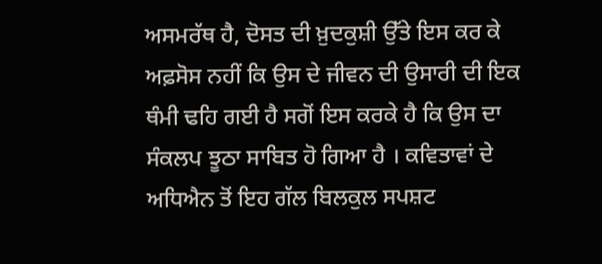ਅਸਮਰੱਥ ਹੈ, ਦੋਸਤ ਦੀ ਖ਼ੁਦਕੁਸ਼ੀ ਉੱਤੇ ਇਸ ਕਰ ਕੇ ਅਫ਼ਸੋਸ ਨਹੀਂ ਕਿ ਉਸ ਦੇ ਜੀਵਨ ਦੀ ਉਸਾਰੀ ਦੀ ਇਕ ਥੰਮੀ ਢਹਿ ਗਈ ਹੈ ਸਗੋਂ ਇਸ ਕਰਕੇ ਹੈ ਕਿ ਉਸ ਦਾ ਸੰਕਲਪ ਝੂਠਾ ਸਾਬਿਤ ਹੋ ਗਿਆ ਹੈ । ਕਵਿਤਾਵਾਂ ਦੇ ਅਧਿਐਨ ਤੋਂ ਇਹ ਗੱਲ ਬਿਲਕੁਲ ਸਪਸ਼ਟ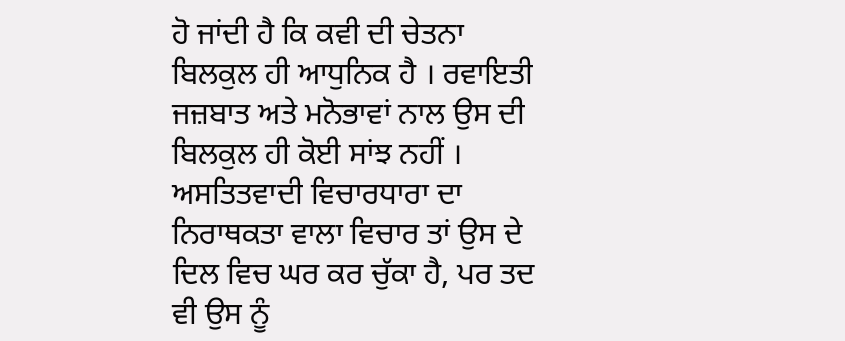ਹੋ ਜਾਂਦੀ ਹੈ ਕਿ ਕਵੀ ਦੀ ਚੇਤਨਾ ਬਿਲਕੁਲ ਹੀ ਆਧੁਨਿਕ ਹੈ । ਰਵਾਇਤੀ ਜਜ਼ਬਾਤ ਅਤੇ ਮਨੋਭਾਵਾਂ ਨਾਲ ਉਸ ਦੀ ਬਿਲਕੁਲ ਹੀ ਕੋਈ ਸਾਂਝ ਨਹੀਂ । ਅਸਤਿਤਵਾਦੀ ਵਿਚਾਰਧਾਰਾ ਦਾ ਨਿਰਾਥਕਤਾ ਵਾਲਾ ਵਿਚਾਰ ਤਾਂ ਉਸ ਦੇ ਦਿਲ ਵਿਚ ਘਰ ਕਰ ਚੁੱਕਾ ਹੈ, ਪਰ ਤਦ ਵੀ ਉਸ ਨੂੰ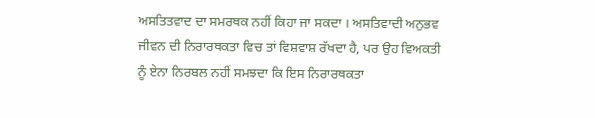ਅਸਤਿਤਵਾਦ ਦਾ ਸਮਰਥਕ ਨਹੀਂ ਕਿਹਾ ਜਾ ਸਕਦਾ । ਅਸਤਿਵਾਦੀ ਅਨੁਭਵ ਜੀਵਨ ਦੀ ਨਿਰਾਰਥਕਤਾ ਵਿਚ ਤਾਂ ਵਿਸ਼ਵਾਸ਼ ਰੱਖਦਾ ਹੈ, ਪਰ ਉਹ ਵਿਅਕਤੀ ਨੂੰ ਏਨਾ ਨਿਰਬਲ ਨਹੀਂ ਸਮਝਦਾ ਕਿ ਇਸ ਨਿਰਾਰਥਕਤਾ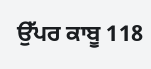ਉੱਪਰ ਕਾਬੂ 118